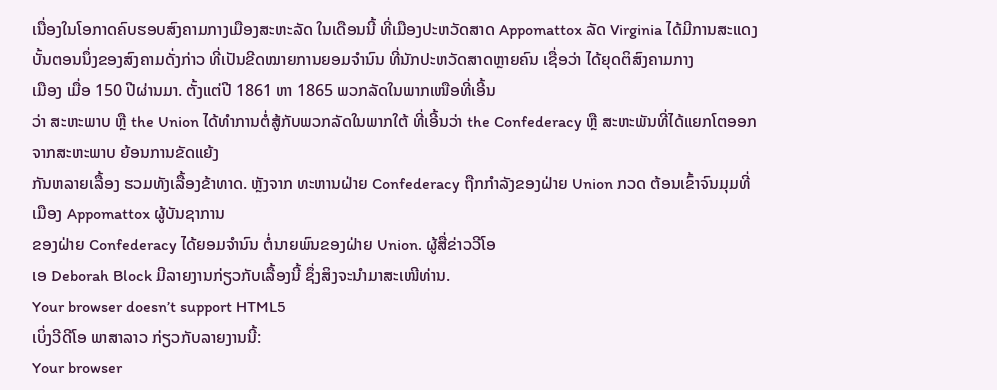ເນື່ອງໃນໂອກາດຄົບຮອບສົງຄາມກາງເມືອງສະຫະລັດ ໃນເດືອນນີ້ ທີ່ເມືອງປະຫວັດສາດ Appomattox ລັດ Virginia ໄດ້ມີການສະແດງບັ້ນຕອນນຶ່ງຂອງສົງຄາມດັ່ງກ່າວ ທີ່ເປັນຂີດໝາຍການຍອມຈຳນົນ ທີ່ນັກປະຫວັດສາດຫຼາຍຄົນ ເຊື່ອວ່າ ໄດ້ຍຸດຕິສົງຄາມກາງ
ເມືອງ ເມື່ອ 150 ປີຜ່ານມາ. ຕັ້ງແຕ່ປີ 1861 ຫາ 1865 ພວກລັດໃນພາກເໜືອທີ່ເອີ້ນ
ວ່າ ສະຫະພາບ ຫຼື the Union ໄດ້ທຳການຕໍ່ສູ້ກັບພວກລັດໃນພາກໃຕ້ ທີ່ເອີ້ນວ່າ the Confederacy ຫຼື ສະຫະພັນທີ່ໄດ້ແຍກໂຕອອກຈາກສະຫະພາບ ຍ້ອນການຂັດແຍ້ງ
ກັນຫລາຍເລື້ອງ ຮວມທັງເລື້ອງຂ້າທາດ. ຫຼັງຈາກ ທະຫານຝ່າຍ Confederacy ຖືກກຳລັງຂອງຝ່າຍ Union ກວດ ຕ້ອນເຂົ້າຈົນມຸມທີ່ເມືອງ Appomattox ຜູ້ບັນຊາການ
ຂອງຝ່າຍ Confederacy ໄດ້ຍອມຈຳນົນ ຕໍ່ນາຍພົນຂອງຝ່າຍ Union. ຜູ້ສື່ຂ່າວວີໂອ
ເອ Deborah Block ມີລາຍງານກ່ຽວກັບເລື້ອງນີ້ ຊຶ່ງສິງຈະນຳມາສະເໜີທ່ານ.
Your browser doesn’t support HTML5
ເບິ່ງວີດີໂອ ພາສາລາວ ກ່ຽວກັບລາຍງານນີ້:
Your browser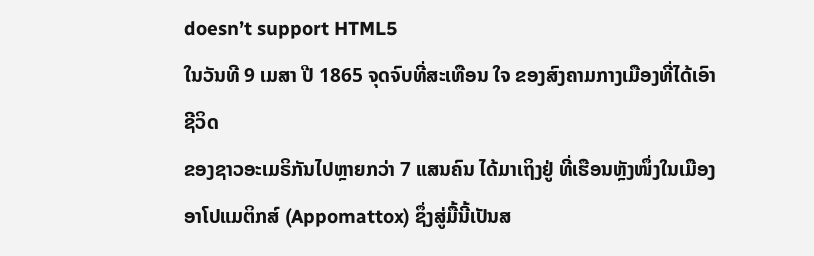doesn’t support HTML5
ໃນວັນທີ 9 ເມສາ ປີ 1865 ຈຸດຈົບທີ່ສະເທືອນ ໃຈ ຂອງສົງຄາມກາງເມືອງທີ່ໄດ້ເອົາຊີວິດ
ຂອງຊາວອະເມຣິກັນໄປຫຼາຍກວ່າ 7 ແສນຄົນ ໄດ້ມາເຖິງຢູ່ ທີ່ເຮືອນຫຼັງໜຶ່ງໃນເມືອງ ອາໂປແມຕິກສ໌ (Appomattox) ຊຶ່ງສູ່ມື້ນີ້ເປັນສ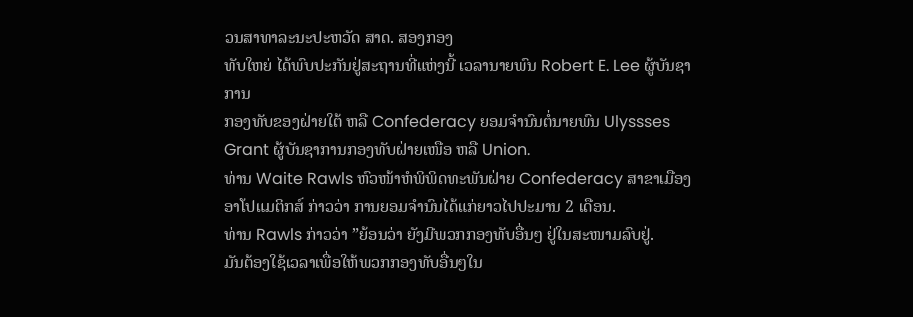ວນສາທາລະນະປະຫວັດ ສາດ. ສອງກອງ
ທັບໃຫຍ່ ໄດ້ພົບປະກັນຢູ່ສະຖານທີ່ແຫ່ງນີ້ ເວລານາຍພົນ Robert E. Lee ຜູ້ບັນຊາການ
ກອງທັບຂອງຝ່າຍໃຕ້ ຫລື Confederacy ຍອມຈຳນົນຕໍ່ນາຍພົນ Ulyssses Grant ຜູ້ບັນຊາການກອງທັບຝ່າຍເໜືອ ຫລື Union.
ທ່ານ Waite Rawls ຫົວໜ້າຫໍພິພິດທະພັນຝ່າຍ Confederacy ສາຂາເມືອງ ອາໂປແມຕິກສ໌ ກ່າວວ່າ ການຍອມຈຳນົນໄດ້ແກ່ຍາວໄປປະມານ 2 ເດືອນ.
ທ່ານ Rawls ກ່າວວ່າ ”ຍ້ອນວ່າ ຍັງມີພວກກອງທັບອື່ນໆ ຢູ່ໃນສະໜາມລົບຢູ່.
ມັນຕ້ອງໃຊ້ເວລາເພື່ອໃຫ້ພວກກອງທັບອື່ນໆໃນ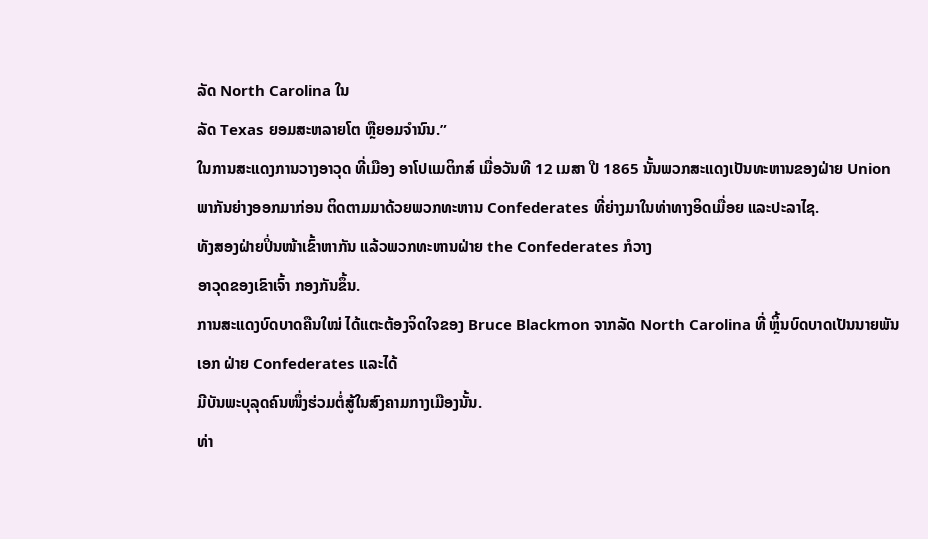ລັດ North Carolina ໃນ
ລັດ Texas ຍອມສະຫລາຍໂຕ ຫຼືຍອມຈຳນົນ.”
ໃນການສະແດງການວາງອາວຸດ ທີ່ເມືອງ ອາໂປແມຕິກສ໌ ເມື່ອວັນທີ 12 ເມສາ ປີ 1865 ນັ້ນພວກສະແດງເປັນທະຫານຂອງຝ່າຍ Union ພາກັນຍ່າງອອກມາກ່ອນ ຕິດຕາມມາດ້ວຍພວກທະຫານ Confederates ທີ່ຍ່າງມາໃນທ່າທາງອິດເມື່ອຍ ແລະປະລາໄຊ.
ທັງສອງຝ່າຍປິ່ນໜ້າເຂົ້າຫາກັນ ແລ້ວພວກທະຫານຝ່າຍ the Confederates ກໍວາງ
ອາວຸດຂອງເຂົາເຈົ້າ ກອງກັນຂຶ້ນ.
ການສະແດງບົດບາດຄືນໃໝ່ ໄດ້ແຕະຕ້ອງຈິດໃຈຂອງ Bruce Blackmon ຈາກລັດ North Carolina ທີ່ ຫຼິ້ນບົດບາດເປັນນາຍພັນເອກ ຝ່າຍ Confederates ແລະໄດ້
ມີບັນພະບຸລຸດຄົນໜຶ່ງຮ່ວມຕໍ່ສູ້ໃນສົງຄາມກາງເມືອງນັ້ນ.
ທ່າ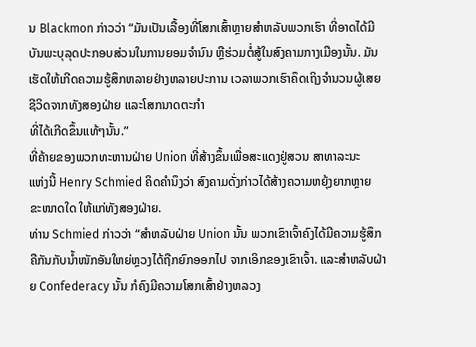ນ Blackmon ກ່າວວ່າ “ມັນເປັນເລື້ອງທີ່ໂສກເສົ້າຫຼາຍສຳຫລັບພວກເຮົາ ທີ່ອາດໄດ້ມີບັນພະບຸລຸດປະກອບສ່ວນໃນການຍອມຈຳນົນ ຫຼືຮ່ວມຕໍ່ສູ້ໃນສົງຄາມກາງເມືອງນັ້ນ. ມັນເຮັດໃຫ້ເກີດຄວາມຮູ້ສຶກຫລາຍຢ່າງຫລາຍປະການ ເວລາພວກເຮົາຄຶດເຖິງຈຳນວນຜູ້ເສຍຊີວິດຈາກທັງສອງຝ່າຍ ແລະໂສກນາດຕະກຳ
ທີ່ໄດ້ເກີດຂຶ້ນແທ້ໆນັ້ນ.”
ທີ່ຄ້າຍຂອງພວກທະຫານຝ່າຍ Union ທີ່ສ້າງຂຶ້ນເພື່ອສະແດງຢູ່ສວນ ສາທາລະນະ
ແຫ່ງນີ້ Henry Schmied ຄິດຄຳນຶງວ່າ ສົງຄາມດັ່ງກ່າວໄດ້ສ້າງຄວາມຫຍຸ້ງຍາກຫຼາຍ
ຂະໜາດໃດ ໃຫ້ແກ່ທັງສອງຝ່າຍ.
ທ່ານ Schmied ກ່າວວ່າ “ສຳຫລັບຝ່າຍ Union ນັ້ນ ພວກເຂົາເຈົ້າຄົງໄດ້ມີຄວາມຮູ້ສຶກ ຄືກັນກັບນ້ຳໜັກອັນໃຫຍ່ຫຼວງໄດ້ຖືກຍົກອອກໄປ ຈາກເອິກຂອງເຂົາເຈົ້າ. ແລະສຳຫລັບຝ່າຍ Confederacy ນັ້ນ ກໍຄົງມີຄວາມໂສກເສົ້າຢ່າງຫລວງ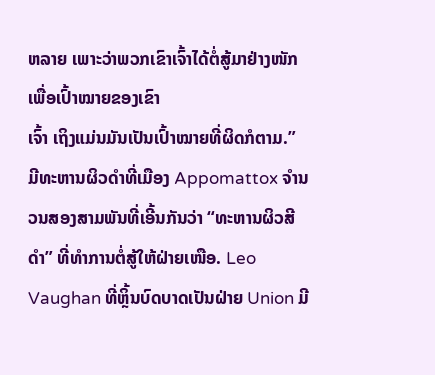ຫລາຍ ເພາະວ່າພວກເຂົາເຈົ້າໄດ້ຕໍ່ສູ້ມາຢ່າງໜັກ ເພື່ອເປົ້າໝາຍຂອງເຂົາ
ເຈົ້າ ເຖິງແມ່ນມັນເປັນເປົ້າໝາຍທີ່ຜິດກໍຕາມ.”
ມີທະຫານຜິວດຳທີ່ເມືອງ Appomattox ຈຳນວນສອງສາມພັນທີ່ເອີ້ນກັນວ່າ “ທະຫານຜິວສີດຳ” ທີ່ທຳການຕໍ່ສູ້ໃຫ້ຝ່າຍເໜືອ. Leo Vaughan ທີ່ຫຼິ້ນບົດບາດເປັນຝ່າຍ Union ມີ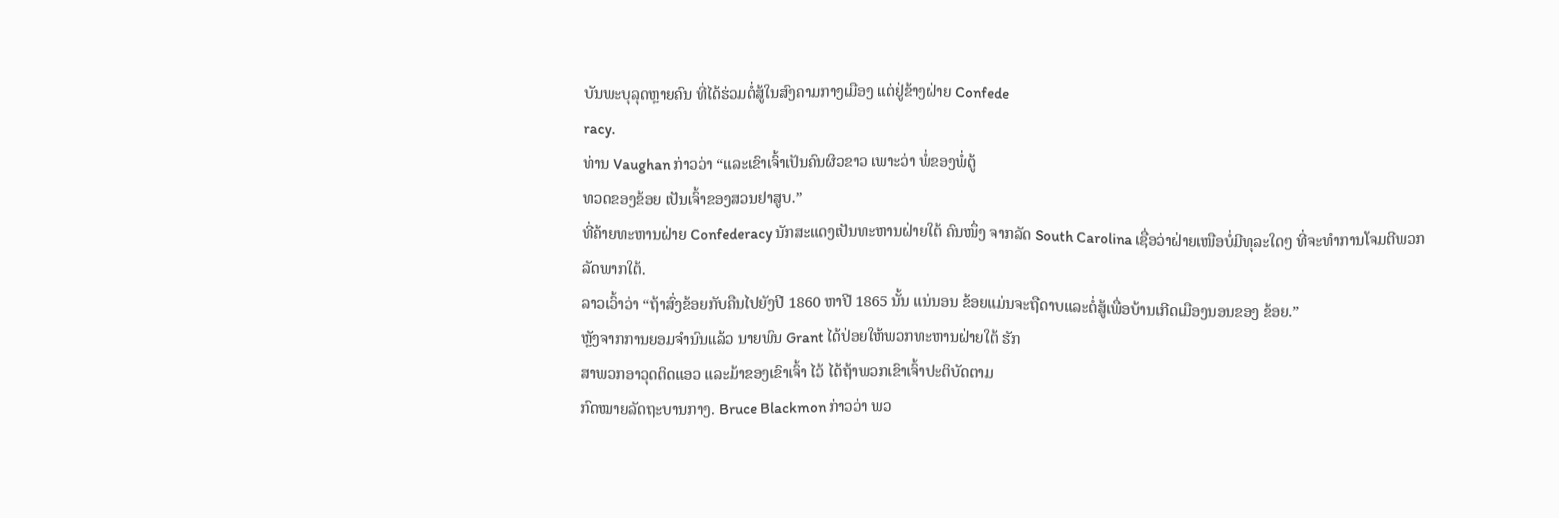ບັນພະບຸລຸດຫຼາຍຄົນ ທີ່ໄດ້ຮ່ວມຕໍ່ສູ້ໃນສົງຄາມກາງເມືອງ ແຕ່ຢູ່ຂ້າງຝ່າຍ Confede
racy.
ທ່ານ Vaughan ກ່າວວ່າ “ແລະເຂົາເຈົ້າເປັນຄົນຜິວຂາວ ເພາະວ່າ ພໍ່ຂອງພໍ່ຕູ້
ທວດຂອງຂ້ອຍ ເປັນເຈົ້າຂອງສວນຢາສູບ.”
ທີ່ຄ້າຍທະຫານຝ່າຍ Confederacy ນັກສະແດງເປັນທະຫານຝ່າຍໃຕ້ ຄົນໜຶ່ງ ຈາກລັດ South Carolina ເຊື່ອວ່າຝ່າຍເໜືອບໍ່ມີທຸລະໃດໆ ທີ່ຈະທຳການໂຈມຕີພວກລັດພາກໃຕ້.
ລາວເວົ້າວ່າ “ຖ້າສົ່ງຂ້ອຍກັບຄືນໄປຍັງປີ 1860 ຫາປີ 1865 ນັ້ນ ແນ່ນອນ ຂ້ອຍແມ່ນຈະຖືດາບແລະຕໍ່ສູ້ເພື່ອບ້ານເກີດເມືອງນອນຂອງ ຂ້ອຍ.”
ຫຼັງຈາກການຍອມຈຳນົນແລ້ວ ນາຍພົນ Grant ໄດ້ປ່ອຍໃຫ້ພວກທະຫານຝ່າຍໃຕ້ ຮັກ
ສາພວກອາວຸດຕິດແອວ ແລະມ້າຂອງເຂົາເຈົ້າ ໄວ້ ໄດ້ຖ້າພວກເຂົາເຈົ້າປະຕິບັດຕາມ
ກົດໝາຍລັດຖະບານກາງ. Bruce Blackmon ກ່າວວ່າ ພວ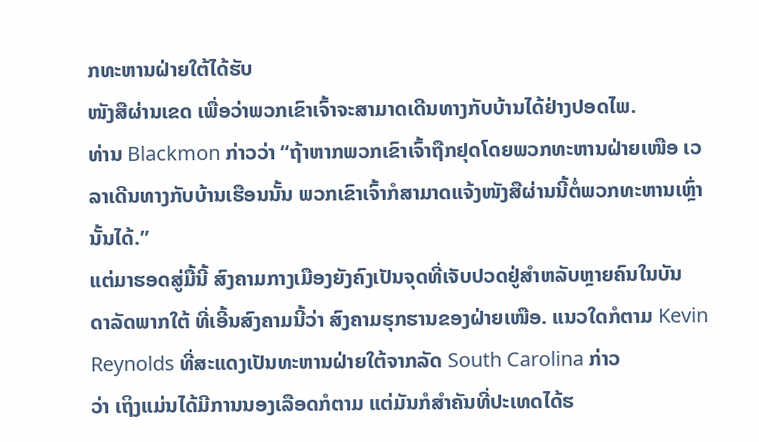ກທະຫານຝ່າຍໃຕ້ໄດ້ຮັບ
ໜັງສືຜ່ານເຂດ ເພື່ອວ່າພວກເຂົາເຈົ້າຈະສາມາດເດີນທາງກັບບ້ານໄດ້ຢ່າງປອດໄພ.
ທ່ານ Blackmon ກ່າວວ່າ “ຖ້າຫາກພວກເຂົາເຈົ້າຖືກຢຸດໂດຍພວກທະຫານຝ່າຍເໜືອ ເວລາເດີນທາງກັບບ້ານເຮືອນນັ້ນ ພວກເຂົາເຈົ້າກໍສາມາດແຈ້ງໜັງສືຜ່ານນີ້ຕໍ່ພວກທະຫານເຫຼົ່ານັ້ນໄດ້.”
ແຕ່ມາຮອດສູ່ມື້ນີ້ ສົງຄາມກາງເມືອງຍັງຄົງເປັນຈຸດທີ່ເຈັບປວດຢູ່ສຳຫລັບຫຼາຍຄົນໃນບັນ
ດາລັດພາກໃຕ້ ທີ່ເອີ້ນສົງຄາມນີ້ວ່າ ສົງຄາມຮຸກຮານຂອງຝ່າຍເໜືອ. ແນວໃດກໍຕາມ Kevin Reynolds ທີ່ສະແດງເປັນທະຫານຝ່າຍໃຕ້ຈາກລັດ South Carolina ກ່າວ
ວ່າ ເຖິງແມ່ນໄດ້ມີການນອງເລືອດກໍຕາມ ແຕ່ມັນກໍສຳຄັນທີ່ປະເທດໄດ້ຮ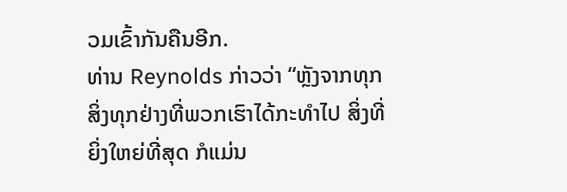ວມເຂົ້າກັນຄືນອີກ.
ທ່ານ Reynolds ກ່າວວ່າ “ຫຼັງຈາກທຸກສິ່ງທຸກຢ່າງທີ່ພວກເຮົາໄດ້ກະທຳໄປ ສິ່ງທີ່ຍິ່ງໃຫຍ່ທີ່ສຸດ ກໍແມ່ນ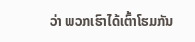ວ່າ ພວກເຮົາໄດ້ເຕົ້າໂຮມກັນ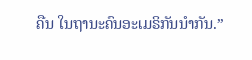ຄືນ ໃນຖານະຄົນອະເມຣິກັນນຳກັນ.”